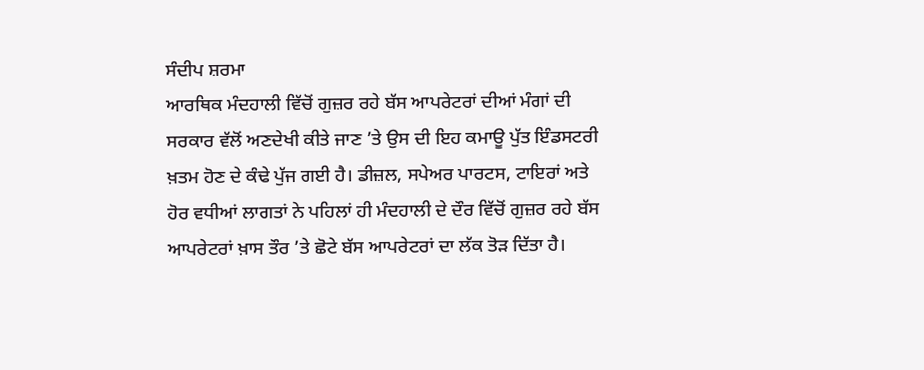ਸੰਦੀਪ ਸ਼ਰਮਾ
ਆਰਥਿਕ ਮੰਦਹਾਲੀ ਵਿੱਚੋਂ ਗੁਜ਼ਰ ਰਹੇ ਬੱਸ ਆਪਰੇਟਰਾਂ ਦੀਆਂ ਮੰਗਾਂ ਦੀ ਸਰਕਾਰ ਵੱਲੋਂ ਅਣਦੇਖੀ ਕੀਤੇ ਜਾਣ ’ਤੇ ਉਸ ਦੀ ਇਹ ਕਮਾਊ ਪੁੱਤ ਇੰਡਸਟਰੀ ਖ਼ਤਮ ਹੋਣ ਦੇ ਕੰਢੇ ਪੁੱਜ ਗਈ ਹੈ। ਡੀਜ਼ਲ, ਸਪੇਅਰ ਪਾਰਟਸ, ਟਾਇਰਾਂ ਅਤੇ ਹੋਰ ਵਧੀਆਂ ਲਾਗਤਾਂ ਨੇ ਪਹਿਲਾਂ ਹੀ ਮੰਦਹਾਲੀ ਦੇ ਦੌਰ ਵਿੱਚੋਂ ਗੁਜ਼ਰ ਰਹੇ ਬੱਸ ਆਪਰੇਟਰਾਂ ਖ਼ਾਸ ਤੌਰ ’ਤੇ ਛੋਟੇ ਬੱਸ ਆਪਰੇਟਰਾਂ ਦਾ ਲੱਕ ਤੋੜ ਦਿੱਤਾ ਹੈ।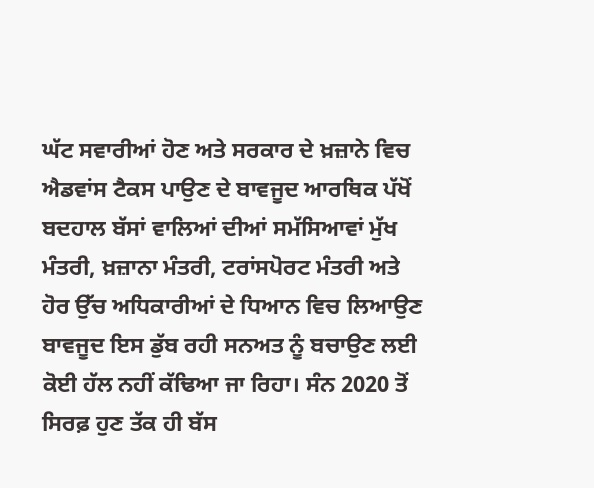ਘੱਟ ਸਵਾਰੀਆਂ ਹੋਣ ਅਤੇ ਸਰਕਾਰ ਦੇ ਖ਼ਜ਼ਾਨੇ ਵਿਚ ਐਡਵਾਂਸ ਟੈਕਸ ਪਾਉਣ ਦੇ ਬਾਵਜੂਦ ਆਰਥਿਕ ਪੱਖੋਂ ਬਦਹਾਲ ਬੱਸਾਂ ਵਾਲਿਆਂ ਦੀਆਂ ਸਮੱਸਿਆਵਾਂ ਮੁੱਖ ਮੰਤਰੀ, ਖ਼ਜ਼ਾਨਾ ਮੰਤਰੀ, ਟਰਾਂਸਪੋਰਟ ਮੰਤਰੀ ਅਤੇ ਹੋਰ ਉੱਚ ਅਧਿਕਾਰੀਆਂ ਦੇ ਧਿਆਨ ਵਿਚ ਲਿਆਉਣ ਬਾਵਜੂਦ ਇਸ ਡੁੱਬ ਰਹੀ ਸਨਅਤ ਨੂੰ ਬਚਾਉਣ ਲਈ ਕੋਈ ਹੱਲ ਨਹੀਂ ਕੱਢਿਆ ਜਾ ਰਿਹਾ। ਸੰਨ 2020 ਤੋਂ ਸਿਰਫ਼ ਹੁਣ ਤੱਕ ਹੀ ਬੱਸ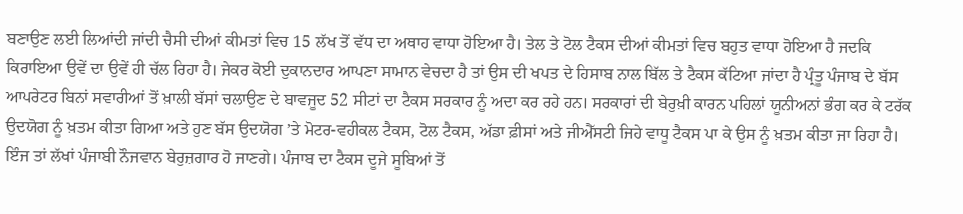ਬਣਾਉਣ ਲਈ ਲਿਆਂਦੀ ਜਾਂਦੀ ਚੈਸੀ ਦੀਆਂ ਕੀਮਤਾਂ ਵਿਚ 15 ਲੱਖ ਤੋਂ ਵੱਧ ਦਾ ਅਥਾਹ ਵਾਧਾ ਹੋਇਆ ਹੈ। ਤੇਲ ਤੇ ਟੋਲ ਟੈਕਸ ਦੀਆਂ ਕੀਮਤਾਂ ਵਿਚ ਬਹੁਤ ਵਾਧਾ ਹੋਇਆ ਹੈ ਜਦਕਿ ਕਿਰਾਇਆ ਉਵੇਂ ਦਾ ਉਵੇਂ ਹੀ ਚੱਲ ਰਿਹਾ ਹੈ। ਜੇਕਰ ਕੋਈ ਦੁਕਾਨਦਾਰ ਆਪਣਾ ਸਾਮਾਨ ਵੇਚਦਾ ਹੈ ਤਾਂ ਉਸ ਦੀ ਖਪਤ ਦੇ ਹਿਸਾਬ ਨਾਲ ਬਿੱਲ ਤੇ ਟੈਕਸ ਕੱਟਿਆ ਜਾਂਦਾ ਹੈ ਪ੍ਰੰਤੂ ਪੰਜਾਬ ਦੇ ਬੱਸ ਆਪਰੇਟਰ ਬਿਨਾਂ ਸਵਾਰੀਆਂ ਤੋਂ ਖ਼ਾਲੀ ਬੱਸਾਂ ਚਲਾਉਣ ਦੇ ਬਾਵਜੂਦ 52 ਸੀਟਾਂ ਦਾ ਟੈਕਸ ਸਰਕਾਰ ਨੂੰ ਅਦਾ ਕਰ ਰਹੇ ਹਨ। ਸਰਕਾਰਾਂ ਦੀ ਬੇਰੁਖ਼ੀ ਕਾਰਨ ਪਹਿਲਾਂ ਯੂਨੀਅਨਾਂ ਭੰਗ ਕਰ ਕੇ ਟਰੱਕ ਉਦਯੋਗ ਨੂੰ ਖ਼ਤਮ ਕੀਤਾ ਗਿਆ ਅਤੇ ਹੁਣ ਬੱਸ ਉਦਯੋਗ ’ਤੇ ਮੋਟਰ-ਵਹੀਕਲ ਟੈਕਸ, ਟੋਲ ਟੈਕਸ, ਅੱਡਾ ਫ਼ੀਸਾਂ ਅਤੇ ਜੀਐੱਸਟੀ ਜਿਹੇ ਵਾਧੂ ਟੈਕਸ ਪਾ ਕੇ ਉਸ ਨੂੰ ਖ਼ਤਮ ਕੀਤਾ ਜਾ ਰਿਹਾ ਹੈ।
ਇੰਜ ਤਾਂ ਲੱਖਾਂ ਪੰਜਾਬੀ ਨੌਜਵਾਨ ਬੇਰੁਜ਼ਗਾਰ ਹੋ ਜਾਣਗੇ। ਪੰਜਾਬ ਦਾ ਟੈਕਸ ਦੂਜੇ ਸੂਬਿਆਂ ਤੋਂ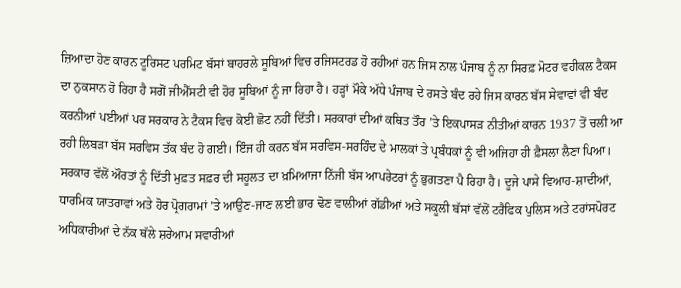ਜ਼ਿਆਦਾ ਹੋਣ ਕਾਰਨ ਟੂਰਿਸਟ ਪਰਮਿਟ ਬੱਸਾਂ ਬਾਹਰਲੇ ਸੂਬਿਆਂ ਵਿਚ ਰਜਿਸਟਰਡ ਹੋ ਰਹੀਆਂ ਹਨ ਜਿਸ ਨਾਲ ਪੰਜਾਬ ਨੂੰ ਨਾ ਸਿਰਫ਼ ਮੋਟਰ ਵਹੀਕਲ ਟੈਕਸ ਦਾ ਨੁਕਸਾਨ ਹੋ ਰਿਹਾ ਹੈ ਸਗੋਂ ਜੀਐੱਸਟੀ ਵੀ ਹੋਰ ਸੂਬਿਆਂ ਨੂੰ ਜਾ ਰਿਹਾ ਹੈ। ਹੜ੍ਹਾਂ ਮੌਕੇ ਅੱਧੇ ਪੰਜਾਬ ਦੇ ਰਸਤੇ ਬੰਦ ਰਹੇ ਜਿਸ ਕਾਰਨ ਬੱਸ ਸੇਵਾਵਾਂ ਵੀ ਬੰਦ ਕਰਨੀਆਂ ਪਈਆਂ ਪਰ ਸਰਕਾਰ ਨੇ ਟੈਕਸ ਵਿਚ ਕੋਈ ਛੋਟ ਨਹੀਂ ਦਿੱਤੀ। ਸਰਕਾਰਾਂ ਦੀਆਂ ਕਥਿਤ ਤੌਰ ’ਤੇ ਇਕਪਾਸੜ ਨੀਤੀਆਂ ਕਾਰਨ 1937 ਤੋਂ ਚਲੀ ਆ ਰਹੀ ਲਿਬੜਾ ਬੱਸ ਸਰਵਿਸ ਤੱਕ ਬੰਦ ਹੋ ਗਈ। ਇੰਜ ਹੀ ਕਰਨ ਬੱਸ ਸਰਵਿਸ-ਸਰਹਿੰਦ ਦੇ ਮਾਲਕਾਂ ਤੇ ਪ੍ਰਬੰਧਕਾਂ ਨੂੰ ਵੀ ਅਜਿਹਾ ਹੀ ਫ਼ੈਸਲਾ ਲੈਣਾ ਪਿਆ। ਸਰਕਾਰ ਵੱਲੋਂ ਔਰਤਾਂ ਨੂੰ ਦਿੱਤੀ ਮੁਫ਼ਤ ਸਫ਼ਰ ਦੀ ਸਹੂਲਤ ਦਾ ਖ਼ਮਿਆਜਾ ਨਿੱਜੀ ਬੱਸ ਆਪਰੇਟਰਾਂ ਨੂੰ ਭੁਗਤਣਾ ਪੈ ਰਿਹਾ ਹੈ। ਦੂਜੇ ਪਾਸੇ ਵਿਆਹ-ਸ਼ਾਦੀਆਂ, ਧਾਰਮਿਕ ਯਾਤਰਾਵਾਂ ਅਤੇ ਹੋਰ ਪ੍ਰੋਗਰਾਮਾਂ ’ਤੇ ਆਉਣ-ਜਾਣ ਲਈ ਭਾਰ ਢੋਣ ਵਾਲੀਆਂ ਗੱਡੀਆਂ ਅਤੇ ਸਕੂਲੀ ਬੱਸਾਂ ਵੱਲੋਂ ਟਰੈਫਿਕ ਪੁਲਿਸ ਅਤੇ ਟਰਾਂਸਪੋਰਟ ਅਧਿਕਾਰੀਆਂ ਦੇ ਨੱਕ ਥੱਲੇ ਸ਼ਰੇਆਮ ਸਵਾਰੀਆਂ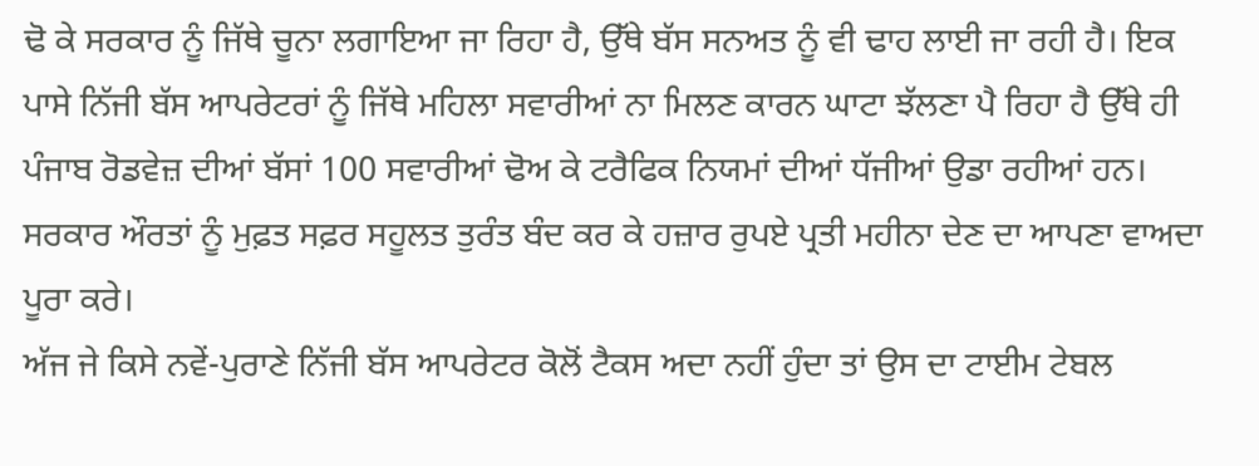ਢੋ ਕੇ ਸਰਕਾਰ ਨੂੰ ਜਿੱਥੇ ਚੂਨਾ ਲਗਾਇਆ ਜਾ ਰਿਹਾ ਹੈ, ਉੱਥੇ ਬੱਸ ਸਨਅਤ ਨੂੰ ਵੀ ਢਾਹ ਲਾਈ ਜਾ ਰਹੀ ਹੈ। ਇਕ ਪਾਸੇ ਨਿੱਜੀ ਬੱਸ ਆਪਰੇਟਰਾਂ ਨੂੰ ਜਿੱਥੇ ਮਹਿਲਾ ਸਵਾਰੀਆਂ ਨਾ ਮਿਲਣ ਕਾਰਨ ਘਾਟਾ ਝੱਲਣਾ ਪੈ ਰਿਹਾ ਹੈ ਉੱਥੇ ਹੀ ਪੰਜਾਬ ਰੋਡਵੇਜ਼ ਦੀਆਂ ਬੱਸਾਂ 100 ਸਵਾਰੀਆਂ ਢੋਅ ਕੇ ਟਰੈਫਿਕ ਨਿਯਮਾਂ ਦੀਆਂ ਧੱਜੀਆਂ ਉਡਾ ਰਹੀਆਂ ਹਨ। ਸਰਕਾਰ ਔਰਤਾਂ ਨੂੰ ਮੁਫ਼ਤ ਸਫ਼ਰ ਸਹੂਲਤ ਤੁਰੰਤ ਬੰਦ ਕਰ ਕੇ ਹਜ਼ਾਰ ਰੁਪਏ ਪ੍ਰਤੀ ਮਹੀਨਾ ਦੇਣ ਦਾ ਆਪਣਾ ਵਾਅਦਾ ਪੂਰਾ ਕਰੇ।
ਅੱਜ ਜੇ ਕਿਸੇ ਨਵੇਂ-ਪੁਰਾਣੇ ਨਿੱਜੀ ਬੱਸ ਆਪਰੇਟਰ ਕੋਲੋਂ ਟੈਕਸ ਅਦਾ ਨਹੀਂ ਹੁੰਦਾ ਤਾਂ ਉਸ ਦਾ ਟਾਈਮ ਟੇਬਲ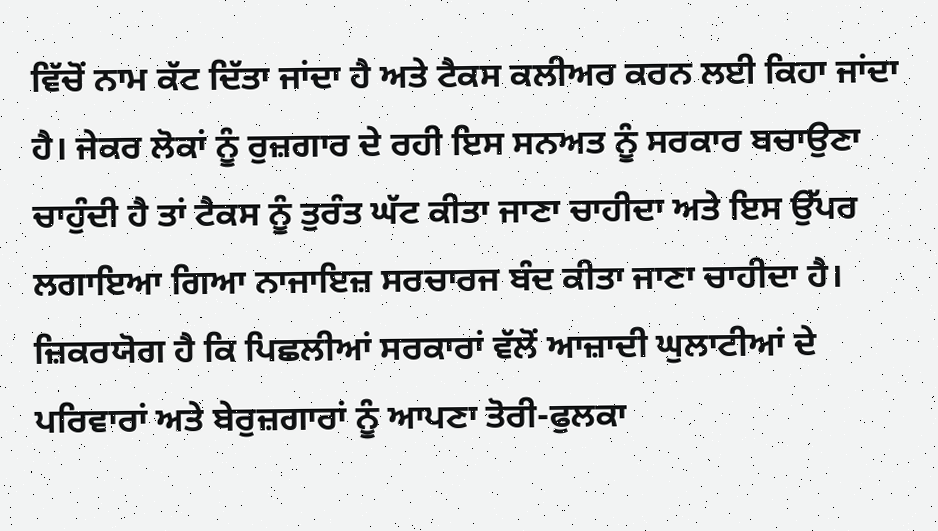ਵਿੱਚੋਂ ਨਾਮ ਕੱਟ ਦਿੱਤਾ ਜਾਂਦਾ ਹੈ ਅਤੇ ਟੈਕਸ ਕਲੀਅਰ ਕਰਨ ਲਈ ਕਿਹਾ ਜਾਂਦਾ ਹੈ। ਜੇਕਰ ਲੋਕਾਂ ਨੂੰ ਰੁਜ਼ਗਾਰ ਦੇ ਰਹੀ ਇਸ ਸਨਅਤ ਨੂੰ ਸਰਕਾਰ ਬਚਾਉਣਾ ਚਾਹੁੰਦੀ ਹੈ ਤਾਂ ਟੈਕਸ ਨੂੰ ਤੁਰੰਤ ਘੱਟ ਕੀਤਾ ਜਾਣਾ ਚਾਹੀਦਾ ਅਤੇ ਇਸ ਉੱਪਰ ਲਗਾਇਆ ਗਿਆ ਨਾਜਾਇਜ਼ ਸਰਚਾਰਜ ਬੰਦ ਕੀਤਾ ਜਾਣਾ ਚਾਹੀਦਾ ਹੈ। ਜ਼ਿਕਰਯੋਗ ਹੈ ਕਿ ਪਿਛਲੀਆਂ ਸਰਕਾਰਾਂ ਵੱਲੋਂ ਆਜ਼ਾਦੀ ਘੁਲਾਟੀਆਂ ਦੇ ਪਰਿਵਾਰਾਂ ਅਤੇ ਬੇਰੁਜ਼ਗਾਰਾਂ ਨੂੰ ਆਪਣਾ ਤੋਰੀ-ਫੁਲਕਾ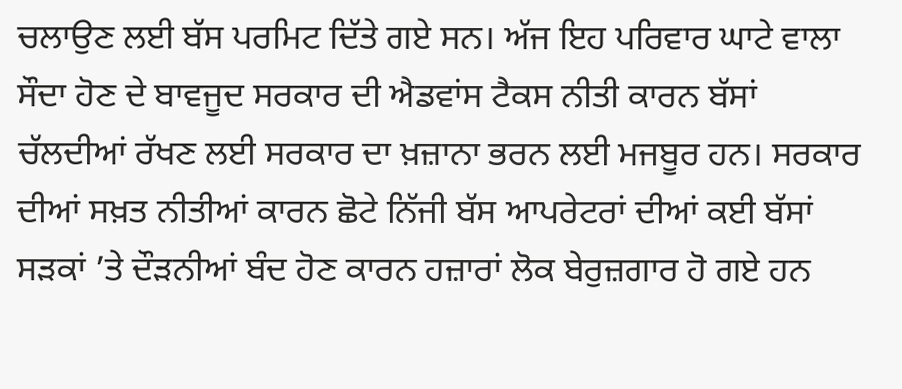ਚਲਾਉਣ ਲਈ ਬੱਸ ਪਰਮਿਟ ਦਿੱਤੇ ਗਏ ਸਨ। ਅੱਜ ਇਹ ਪਰਿਵਾਰ ਘਾਟੇ ਵਾਲਾ ਸੌਦਾ ਹੋਣ ਦੇ ਬਾਵਜੂਦ ਸਰਕਾਰ ਦੀ ਐਡਵਾਂਸ ਟੈਕਸ ਨੀਤੀ ਕਾਰਨ ਬੱਸਾਂ ਚੱਲਦੀਆਂ ਰੱਖਣ ਲਈ ਸਰਕਾਰ ਦਾ ਖ਼ਜ਼ਾਨਾ ਭਰਨ ਲਈ ਮਜਬੂਰ ਹਨ। ਸਰਕਾਰ ਦੀਆਂ ਸਖ਼ਤ ਨੀਤੀਆਂ ਕਾਰਨ ਛੋਟੇ ਨਿੱਜੀ ਬੱਸ ਆਪਰੇਟਰਾਂ ਦੀਆਂ ਕਈ ਬੱਸਾਂ ਸੜਕਾਂ ’ਤੇ ਦੌੜਨੀਆਂ ਬੰਦ ਹੋਣ ਕਾਰਨ ਹਜ਼ਾਰਾਂ ਲੋਕ ਬੇਰੁਜ਼ਗਾਰ ਹੋ ਗਏ ਹਨ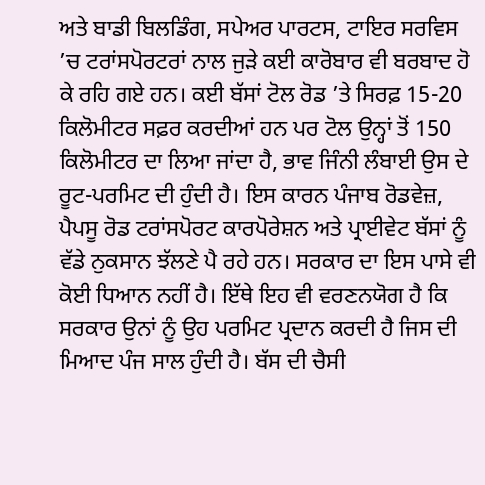ਅਤੇ ਬਾਡੀ ਬਿਲਡਿੰਗ, ਸਪੇਅਰ ਪਾਰਟਸ, ਟਾਇਰ ਸਰਵਿਸ ’ਚ ਟਰਾਂਸਪੋਰਟਰਾਂ ਨਾਲ ਜੁੜੇ ਕਈ ਕਾਰੋਬਾਰ ਵੀ ਬਰਬਾਦ ਹੋ ਕੇ ਰਹਿ ਗਏ ਹਨ। ਕਈ ਬੱਸਾਂ ਟੋਲ ਰੋਡ ’ਤੇ ਸਿਰਫ਼ 15-20 ਕਿਲੋਮੀਟਰ ਸਫ਼ਰ ਕਰਦੀਆਂ ਹਨ ਪਰ ਟੋਲ ਉਨ੍ਹਾਂ ਤੋਂ 150 ਕਿਲੋਮੀਟਰ ਦਾ ਲਿਆ ਜਾਂਦਾ ਹੈ, ਭਾਵ ਜਿੰਨੀ ਲੰਬਾਈ ਉਸ ਦੇ ਰੂਟ-ਪਰਮਿਟ ਦੀ ਹੁੰਦੀ ਹੈ। ਇਸ ਕਾਰਨ ਪੰਜਾਬ ਰੋਡਵੇਜ਼, ਪੈਪਸੂ ਰੋਡ ਟਰਾਂਸਪੋਰਟ ਕਾਰਪੋਰੇਸ਼ਨ ਅਤੇ ਪ੍ਰਾਈਵੇਟ ਬੱਸਾਂ ਨੂੰ ਵੱਡੇ ਨੁਕਸਾਨ ਝੱਲਣੇ ਪੈ ਰਹੇ ਹਨ। ਸਰਕਾਰ ਦਾ ਇਸ ਪਾਸੇ ਵੀ ਕੋਈ ਧਿਆਨ ਨਹੀਂ ਹੈ। ਇੱਥੇ ਇਹ ਵੀ ਵਰਣਨਯੋਗ ਹੈ ਕਿ ਸਰਕਾਰ ਉਨਾਂ ਨੂੰ ਉਹ ਪਰਮਿਟ ਪ੍ਰਦਾਨ ਕਰਦੀ ਹੈ ਜਿਸ ਦੀ ਮਿਆਦ ਪੰਜ ਸਾਲ ਹੁੰਦੀ ਹੈ। ਬੱਸ ਦੀ ਚੈਸੀ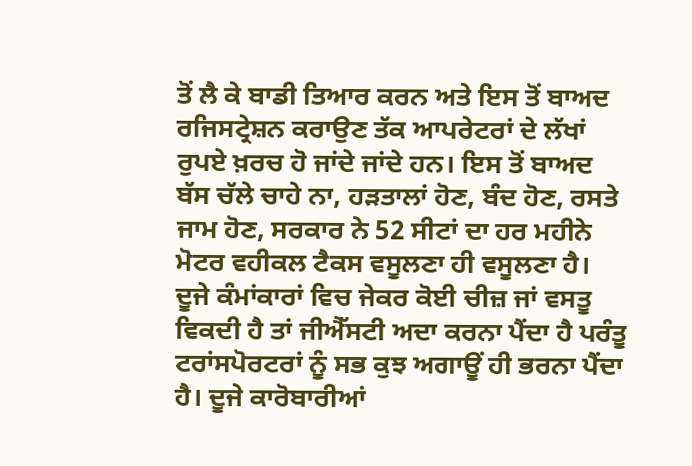ਤੋਂ ਲੈ ਕੇ ਬਾਡੀ ਤਿਆਰ ਕਰਨ ਅਤੇ ਇਸ ਤੋਂ ਬਾਅਦ ਰਜਿਸਟ੍ਰੇਸ਼ਨ ਕਰਾਉਣ ਤੱਕ ਆਪਰੇਟਰਾਂ ਦੇ ਲੱਖਾਂ ਰੁਪਏ ਖ਼ਰਚ ਹੋ ਜਾਂਦੇ ਜਾਂਦੇ ਹਨ। ਇਸ ਤੋਂ ਬਾਅਦ ਬੱਸ ਚੱਲੇ ਚਾਹੇ ਨਾ, ਹੜਤਾਲਾਂ ਹੋਣ, ਬੰਦ ਹੋਣ, ਰਸਤੇ ਜਾਮ ਹੋਣ, ਸਰਕਾਰ ਨੇ 52 ਸੀਟਾਂ ਦਾ ਹਰ ਮਹੀਨੇ ਮੋਟਰ ਵਹੀਕਲ ਟੈਕਸ ਵਸੂਲਣਾ ਹੀ ਵਸੂਲਣਾ ਹੈ।
ਦੂਜੇ ਕੰਮਾਂਕਾਰਾਂ ਵਿਚ ਜੇਕਰ ਕੋਈ ਚੀਜ਼ ਜਾਂ ਵਸਤੂ ਵਿਕਦੀ ਹੈ ਤਾਂ ਜੀਐੱਸਟੀ ਅਦਾ ਕਰਨਾ ਪੈਂਦਾ ਹੈ ਪਰੰਤੂ ਟਰਾਂਸਪੋਰਟਰਾਂ ਨੂੰ ਸਭ ਕੁਝ ਅਗਾਊਂ ਹੀ ਭਰਨਾ ਪੈਂਦਾ ਹੈ। ਦੂਜੇ ਕਾਰੋਬਾਰੀਆਂ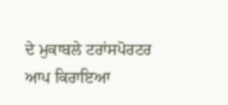ਦੇ ਮੁਕਾਬਲੇ ਟਰਾਂਸਪੋਰਟਰ ਆਪ ਕਿਰਾਇਆ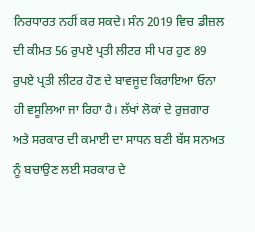ਨਿਰਧਾਰਤ ਨਹੀਂ ਕਰ ਸਕਦੇ। ਸੰਨ 2019 ਵਿਚ ਡੀਜ਼ਲ ਦੀ ਕੀਮਤ 56 ਰੁਪਏ ਪ੍ਰਤੀ ਲੀਟਰ ਸੀ ਪਰ ਹੁਣ 89 ਰੁਪਏ ਪ੍ਰਤੀ ਲੀਟਰ ਹੋਣ ਦੇ ਬਾਵਜੂਦ ਕਿਰਾਇਆ ਓਨਾ ਹੀ ਵਸੂਲਿਆ ਜਾ ਰਿਹਾ ਹੈ। ਲੱਖਾਂ ਲੋਕਾਂ ਦੇ ਰੁਜ਼ਗਾਰ ਅਤੇ ਸਰਕਾਰ ਦੀ ਕਮਾਈ ਦਾ ਸਾਧਨ ਬਣੀ ਬੱਸ ਸਨਅਤ ਨੂੰ ਬਚਾਉਣ ਲਈ ਸਰਕਾਰ ਦੇ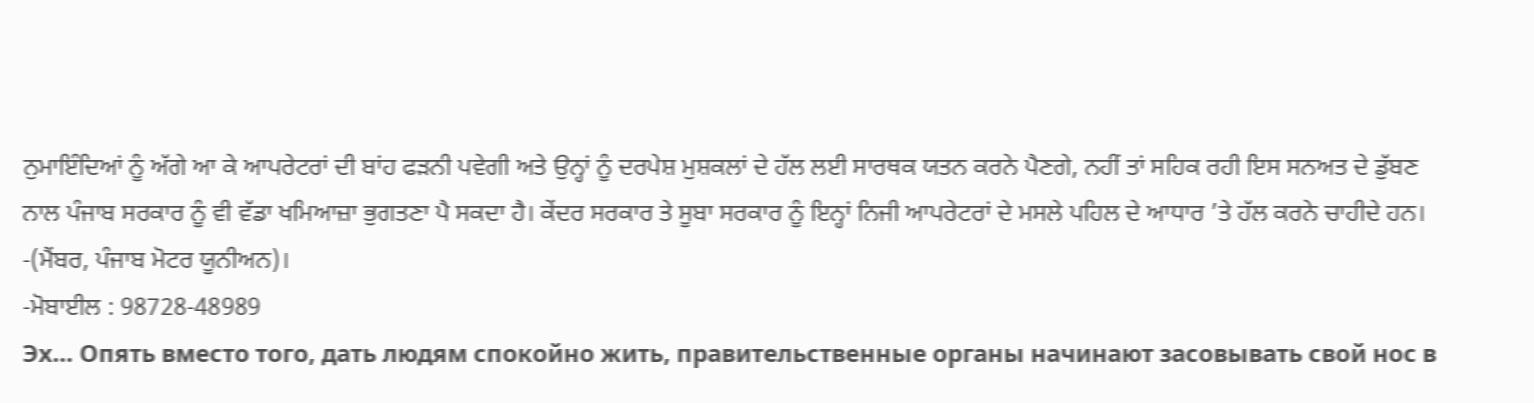ਨੁਮਾਇੰਦਿਆਂ ਨੂੰ ਅੱਗੇ ਆ ਕੇ ਆਪਰੇਟਰਾਂ ਦੀ ਬਾਂਹ ਫੜਨੀ ਪਵੇਗੀ ਅਤੇ ਉਨ੍ਹਾਂ ਨੂੰ ਦਰਪੇਸ਼ ਮੁਸ਼ਕਲਾਂ ਦੇ ਹੱਲ ਲਈ ਸਾਰਥਕ ਯਤਨ ਕਰਨੇ ਪੈਣਗੇ, ਨਹੀਂ ਤਾਂ ਸਹਿਕ ਰਹੀ ਇਸ ਸਨਅਤ ਦੇ ਡੁੱਬਣ ਨਾਲ ਪੰਜਾਬ ਸਰਕਾਰ ਨੂੰ ਵੀ ਵੱਡਾ ਖਮਿਆਜ਼ਾ ਭੁਗਤਣਾ ਪੈ ਸਕਦਾ ਹੈ। ਕੇਂਦਰ ਸਰਕਾਰ ਤੇ ਸੂਬਾ ਸਰਕਾਰ ਨੂੰ ਇਨ੍ਹਾਂ ਨਿਜੀ ਆਪਰੇਟਰਾਂ ਦੇ ਮਸਲੇ ਪਹਿਲ ਦੇ ਆਧਾਰ ’ਤੇ ਹੱਲ ਕਰਨੇ ਚਾਹੀਦੇ ਹਨ।
-(ਮੈਂਬਰ, ਪੰਜਾਬ ਮੋਟਰ ਯੂਨੀਅਨ)।
-ਮੋਬਾਈਲ : 98728-48989
Эх… Опять вместо того, дать людям спокойно жить, правительственные органы начинают засовывать свой нос в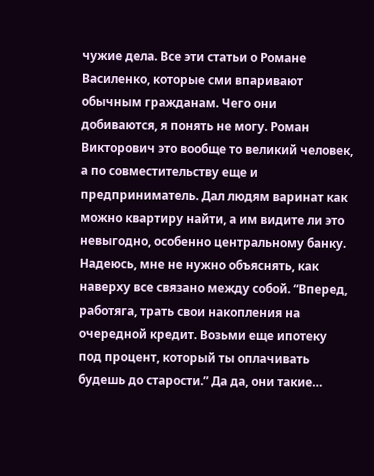чужие дела. Все эти статьи о Романе Василенко, которые сми впаривают обычным гражданам. Чего они добиваются, я понять не могу. Роман Викторович это вообще то великий человек, а по совместительству еще и предприниматель. Дал людям варинат как можно квартиру найти, а им видите ли это невыгодно, особенно центральному банку. Надеюсь, мне не нужно объяснять, как наверху все связано между собой. “Вперед, работяга, трать свои накопления на очередной кредит. Возьми еще ипотеку под процент, который ты оплачивать будешь до старости.” Да да, они такие…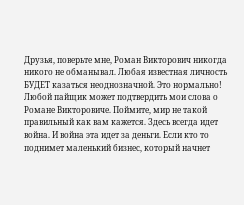Друзья, поверьте мне, Роман Викторович никогда никого не обманывал. Любая известная личность БУДЕТ казаться неоднозначной. Это нормально! Любой пайщик может подтвердить мои слова о Романе Викторовиче. Поймите, мир не такой правильный как вам кажется. Здесь всегда идет война. И война эта идет за деньги. Если кто то поднимет маленький бизнес, который начнет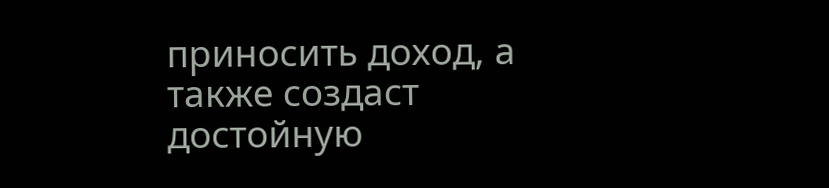приносить доход, а также создаст достойную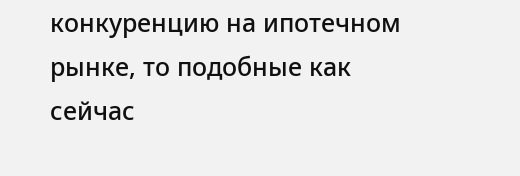конкуренцию на ипотечном рынке, то подобные как сейчас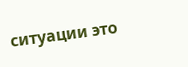ситуации это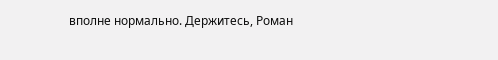вполне нормально. Держитесь, Роман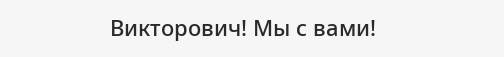Викторович! Мы с вами!